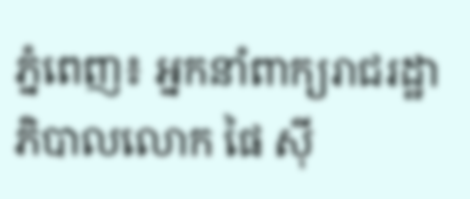ភ្នំពេញ៖ អ្នកនាំពាក្យរាជរដ្ឋាភិបាលលោក ផៃ ស៊ី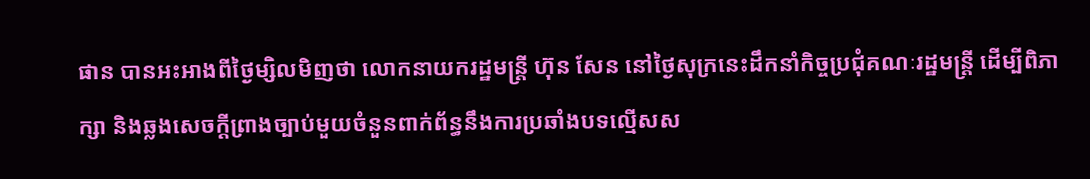ផាន បានអះអាងពីថ្ងៃម្សិលមិញថា លោកនាយករដ្ឋមន្ត្រី ហ៊ុន សែន នៅថ្ងៃសុក្រនេះដឹកនាំកិច្ចប្រជុំគណៈរដ្ឋមន្ត្រី ដើម្បីពិភាក្សា និងឆ្លងសេចក្តីព្រាងច្បាប់មួយចំនួនពាក់ព័ន្ធនឹងការប្រឆាំងបទល្មើសស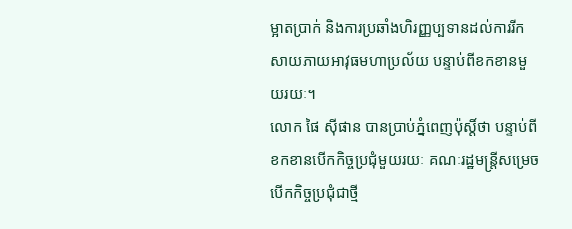ម្អាតប្រាក់ និងការប្រឆាំងហិរញ្ញប្បទានដល់ការរីកសាយភាយអាវុធមហាប្រល័យ បន្ទាប់ពីខកខានមួយរយៈ។
លោក ផៃ ស៊ីផាន បានប្រាប់ភ្នំពេញប៉ុស្តិ៍ថា បន្ទាប់ពីខកខានបើកកិច្ចប្រជុំមួយរយៈ គណៈរដ្ឋមន្ត្រីសម្រេចបើកកិច្ចប្រជុំជាថ្មី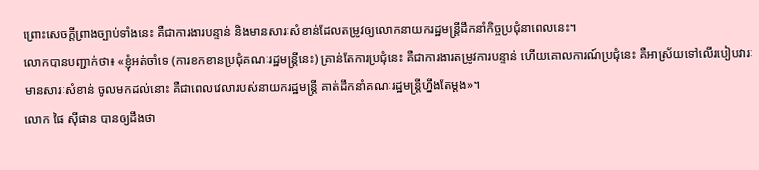ព្រោះសេចក្តីព្រាងច្បាប់ទាំងនេះ គឺជាការងារបន្ទាន់ និងមានសារៈសំខាន់ដែលតម្រូវឲ្យលោកនាយករដ្ឋមន្ត្រីដឹកនាំកិច្ចប្រជុំនាពេលនេះ។
លោកបានបញ្ជាក់ថា៖ «ខ្ញុំអត់ចាំទេ (ការខកខានប្រជុំគណៈរដ្ឋមន្ត្រីនេះ) គ្រាន់តែការប្រជុំនេះ គឺជាការងារតម្រូវការបន្ទាន់ ហើយគោលការណ៍ប្រជុំនេះ គឺអាស្រ័យទៅលើរបៀបវារៈមានសារៈសំខាន់ ចូលមកដល់នោះ គឺជាពេលវេលារបស់នាយករដ្ឋមន្ត្រី គាត់ដឹកនាំគណៈរដ្ឋមន្ត្រីហ្នឹងតែម្តង»។
លោក ផៃ ស៊ីផាន បានឲ្យដឹងថា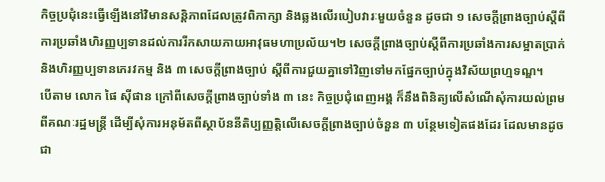កិច្ចប្រជុំនេះធ្វើឡើងនៅវិមានសន្តិភាពដែលត្រូវពិភាក្សា និងឆ្លងលើរបៀបវារៈមួយចំនួន ដូចជា ១ សេចក្តីព្រាងច្បាប់ស្តីពីការប្រឆាំងហិរញ្ញប្បទានដល់ការរីកសាយភាយអាវុធមហាប្រល័យ។២ សេចក្តីព្រាងច្បាប់ស្តីពីការប្រឆាំងការសម្អាតប្រាក់ និងហិរញ្ញប្បទានភេរវកម្ម និង ៣ សេចក្តីព្រាងច្បាប់ ស្តីពីការជួយគ្នាទៅវិញទៅមកផ្នែកច្បាប់ក្នុងវិស័យព្រហ្មទណ្ឌ។
បើតាម លោក ផៃ ស៊ីផាន ក្រៅពីសេចក្តីព្រាងច្បាប់ទាំង ៣ នេះ កិច្ចប្រជុំពេញអង្គ ក៏នឹងពិនិត្យលើសំណើសុំការយល់ព្រមពីគណៈរដ្ឋមន្ត្រី ដើម្បីសុំការអនុម័តពីស្ថាប័ននីតិប្បញ្ញត្តិលើសេចក្តីព្រាងច្បាប់ចំនួន ៣ បន្ថែមទៀតផងដែរ ដែលមានដូចជា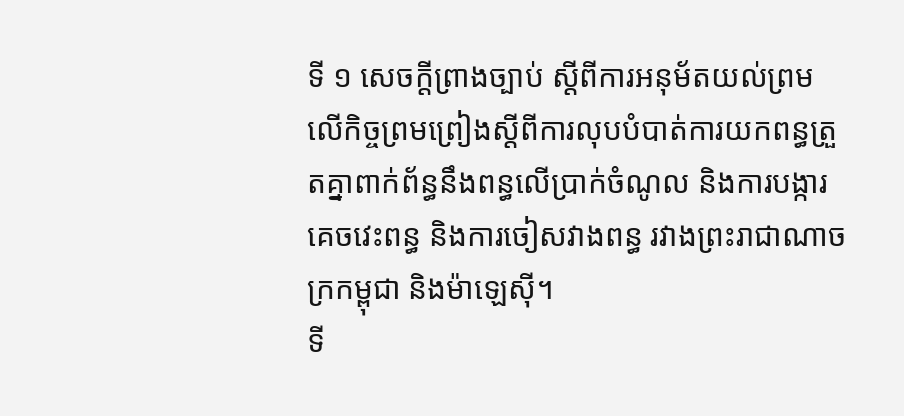ទី ១ សេចក្តីព្រាងច្បាប់ ស្តីពីការអនុម័តយល់ព្រមលើកិច្ចព្រមព្រៀងស្តីពីការលុបបំបាត់ការយកពន្ធត្រួតគ្នាពាក់ព័ន្ធនឹងពន្ធលើប្រាក់ចំណូល និងការបង្ការគេចវេះពន្ធ និងការចៀសវាងពន្ធ រវាងព្រះរាជាណាចក្រកម្ពុជា និងម៉ាឡេស៊ី។
ទី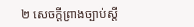២ សេចក្តីព្រាងច្បាប់ស្តី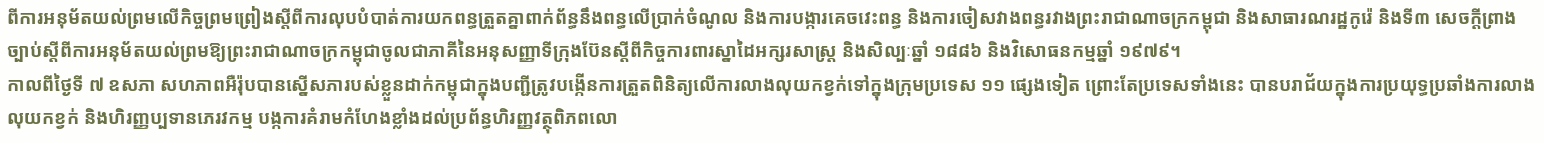ពីការអនុម័តយល់ព្រមលើកិច្ចព្រមព្រៀងស្តីពីការលុបបំបាត់ការយកពន្ធត្រួតគ្នាពាក់ព័ន្ធនឹងពន្ធលើប្រាក់ចំណូល និងការបង្ការគេចវេះពន្ធ និងការចៀសវាងពន្ធរវាងព្រះរាជាណាចក្រកម្ពុជា និងសាធារណរដ្ឋកូរ៉េ និងទី៣ សេចក្តីព្រាងច្បាប់ស្តីពីការអនុម័តយល់ព្រមឱ្យព្រះរាជាណាចក្រកម្ពុជាចូលជាភាគីនៃអនុសញ្ញាទីក្រុងប៊ែនស្តីពីកិច្ចការពារស្នាដៃអក្សរសាស្ត្រ និងសិល្បៈឆ្នាំ ១៨៨៦ និងវិសោធនកម្មឆ្នាំ ១៩៧៩។
កាលពីថ្ងៃទី ៧ ឧសភា សហភាពអឺរ៉ុបបានស្នើសភារបស់ខ្លួនដាក់កម្ពុជាក្នុងបញ្ជីត្រូវបង្កើនការត្រួតពិនិត្យលើការលាងលុយកខ្វក់ទៅក្នុងក្រុមប្រទេស ១១ ផ្សេងទៀត ព្រោះតែប្រទេសទាំងនេះ បានបរាជ័យក្នុងការប្រយុទ្ធប្រឆាំងការលាងលុយកខ្វក់ និងហិរញ្ញប្បទានភេរវកម្ម បង្កការគំរាមកំហែងខ្លាំងដល់ប្រព័ន្ធហិរញ្ញវត្ថុពិភពលោ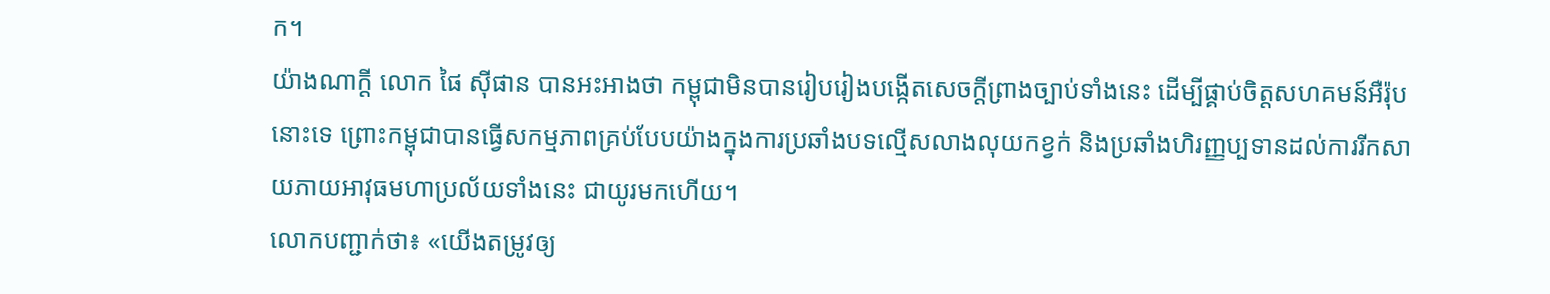ក។
យ៉ាងណាក្ដី លោក ផៃ ស៊ីផាន បានអះអាងថា កម្ពុជាមិនបានរៀបរៀងបង្កើតសេចក្តីព្រាងច្បាប់ទាំងនេះ ដើម្បីផ្គាប់ចិត្តសហគមន៍អឺរ៉ុបនោះទេ ព្រោះកម្ពុជាបានធ្វើសកម្មភាពគ្រប់បែបយ៉ាងក្នុងការប្រឆាំងបទល្មើសលាងលុយកខ្វក់ និងប្រឆាំងហិរញ្ញប្បទានដល់ការរីកសាយភាយអាវុធមហាប្រល័យទាំងនេះ ជាយូរមកហើយ។
លោកបញ្ជាក់ថា៖ «យើងតម្រូវឲ្យ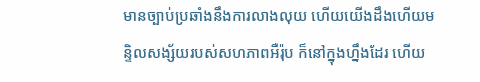មានច្បាប់ប្រឆាំងនឹងការលាងលុយ ហើយយើងដឹងហើយមន្ទិលសង្ស័យរបស់សហភាពអឺរ៉ុប ក៏នៅក្នុងហ្នឹងដែរ ហើយ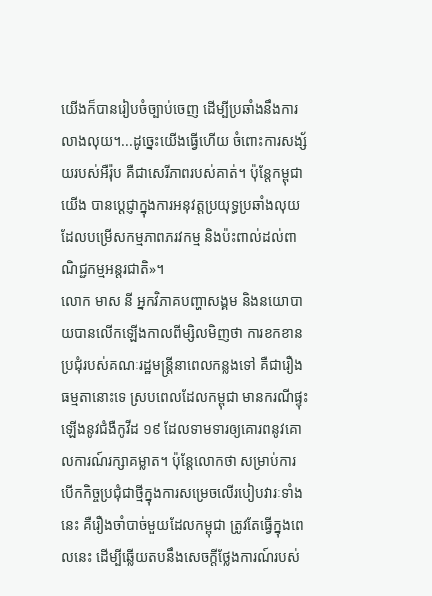យើងក៏បានរៀបចំច្បាប់ចេញ ដើម្បីប្រឆាំងនឹងការលាងលុយ។...ដូច្នេះយើងធ្វើហើយ ចំពោះការសង្ស័យរបស់អឺរ៉ុប គឺជាសេរីភាពរបស់គាត់។ ប៉ុន្តែកម្ពុជាយើង បានប្តេជ្ញាក្នុងការអនុវត្តប្រយុទ្ធប្រឆាំងលុយដែលបម្រើសកម្មភាពភរវកម្ម និងប៉ះពាល់ដល់ពាណិជ្ជកម្មអន្តរជាតិ»។
លោក មាស នី អ្នកវិភាគបញ្ហាសង្គម និងនយោបាយបានលើកឡើងកាលពីម្សិលមិញថា ការខកខានប្រជុំរបស់គណៈរដ្ឋមន្ត្រីនាពេលកន្លងទៅ គឺជារឿងធម្មតានោះទេ ស្របពេលដែលកម្ពុជា មានករណីផ្ទុះឡើងនូវជំងឺកូវីដ ១៩ ដែលទាមទារឲ្យគោរពនូវគោលការណ៍រក្សាគម្លាត។ ប៉ុន្តែលោកថា សម្រាប់ការបើកកិច្ចប្រជុំជាថ្មីក្នុងការសម្រេចលើរបៀបវារៈទាំងនេះ គឺរឿងចាំបាច់មួយដែលកម្ពុជា ត្រូវតែធ្វើក្នុងពេលនេះ ដើម្បីឆ្លើយតបនឹងសេចក្តីថ្លែងការណ៍របស់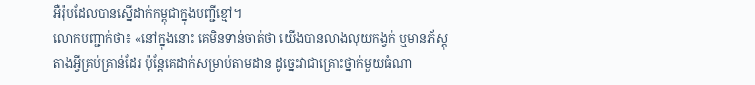អឺរ៉ុបដែលបានស្នើដាក់កម្ពុជាក្នុងបញ្ជីខ្មៅ។
លោកបញ្ជាក់ថា៖ «នៅក្នុងនោះ គេមិនទាន់ចាត់ថា យើងបានលាងលុយកង្វក់ ឬមានភ័ស្តុតាងអ្វីគ្រប់គ្រាន់ដែរ ប៉ុន្តែគេដាក់សម្រាប់តាមដាន ដូច្នេះវាជាគ្រោះថ្នាក់មួយធំណា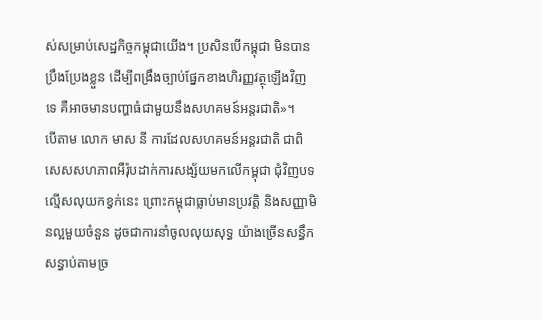ស់សម្រាប់សេដ្ឋកិច្ចកម្ពុជាយើង។ ប្រសិនបើកម្ពុជា មិនបានប្រឹងប្រែងខ្លួន ដើម្បីពង្រឹងច្បាប់ផ្នែកខាងហិរញ្ញវត្ថុឡើងវិញទេ គឺអាចមានបញ្ហាធំជាមួយនឹងសហគមន៍អន្តរជាតិ»។
បើតាម លោក មាស នី ការដែលសហគមន៍អន្តរជាតិ ជាពិសេសសហភាពអឺរ៉ុបដាក់ការសង្ស័យមកលើកម្ពុជា ជុំវិញបទល្មើសលុយកខ្វក់នេះ ព្រោះកម្ពុជាធ្លាប់មានប្រវត្តិ និងសញ្ញាមិនល្អមួយចំនួន ដូចជាការនាំចូលលុយសុទ្ធ យ៉ាងច្រើនសន្ធឹកសន្ធាប់តាមច្រ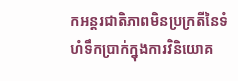កអន្តរជាតិភាពមិនប្រក្រតីនៃទំហំទឹកប្រាក់ក្នុងការវិនិយោគ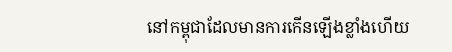នៅកម្ពុជាដែលមានការកើនឡើងខ្លាំងហើយ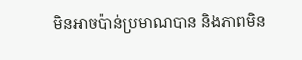មិនអាចប៉ាន់ប្រមាណបាន និងភាពមិន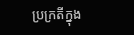ប្រក្រតីក្នុង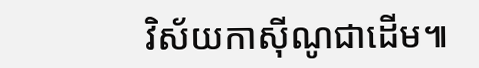វិស័យកាស៊ីណូជាដើម៕